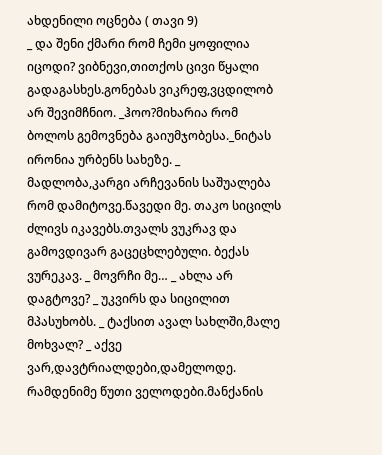ახდენილი ოცნება ( თავი 9)
_ და შენი ქმარი რომ ჩემი ყოფილია იცოდი? ვიბნევი,თითქოს ცივი წყალი გადაგასხეს.გონებას ვიკრეფ,ვცდილობ არ შევიმჩნიო. _ჰოო?მიხარია რომ ბოლოს გემოვნება გაიუმჯობესა._ნიტას ირონია ურბენს სახეზე. _ მადლობა,კარგი არჩევანის საშუალება რომ დამიტოვე.წავედი მე. თაკო სიცილს ძლივს იკავებს.თვალს ვუკრავ და გამოვდივარ გაცეცხლებული. ბექას ვურეკავ. _ მოვრჩი მე… _ ახლა არ დაგტოვე? _ უკვირს და სიცილით მპასუხობს. _ ტაქსით ავალ სახლში,მალე მოხვალ? _ აქვე ვარ,დავტრიალდები,დამელოდე. რამდენიმე წუთი ველოდები.მანქანის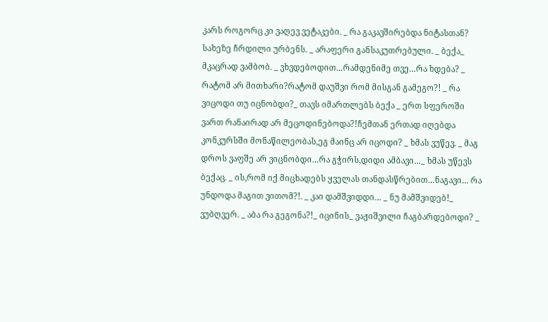კარს როგორც კი ვაღევ ვეტაკები. _ რა გაკავშირებდა ნიტასთან? სახეზე ჩრდილი ურბენს. _ არაფერი განსაკუთრებული. _ ბექა_ მკაცრად ვამბობ. _ ვხვდებოდით…რამდენიმე თვე…რა ხდება? _ რატომ არ მითხარი?რატომ დაუშვი რომ მისგან გამეგო?! _ რა ვიცოდი თუ იცნობდი?_ თავს იმართლებს ბექა _ ერთ სფეროში ვართ რანაირად არ მეცოდინებოდა?!ჩემთან ერთად იღებდა კონკურსში მონაწილეობას,ეგ მაინც არ იცოდი? _ ხმას ვუწევ. _ მაგ დროს ვაფშე არ ვიცნობდი…რა გჭირს,დიდი ამბავი…_ ხმას უწევს ბექაც. _ ის,რომ იქ მიცხადებს ყველას თანდასწრებით…ნაგავი… რა უნდოდა მაგით ვითომ?!. _ კაი დამშვიდდი… _ ნუ მამშვიდებ!_ ვუბღვერ. _ აბა რა გეგონა?!_ იცინის_ ვაჟიშვილი ჩაგბარდებოდი? _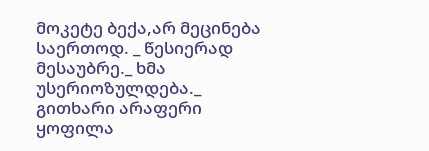მოკეტე ბექა,არ მეცინება საერთოდ. _ წესიერად მესაუბრე._ ხმა უსერიოზულდება._ გითხარი არაფერი ყოფილა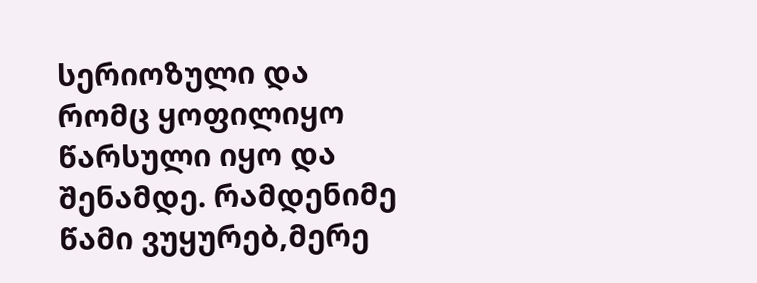სერიოზული და რომც ყოფილიყო წარსული იყო და შენამდე. რამდენიმე წამი ვუყურებ,მერე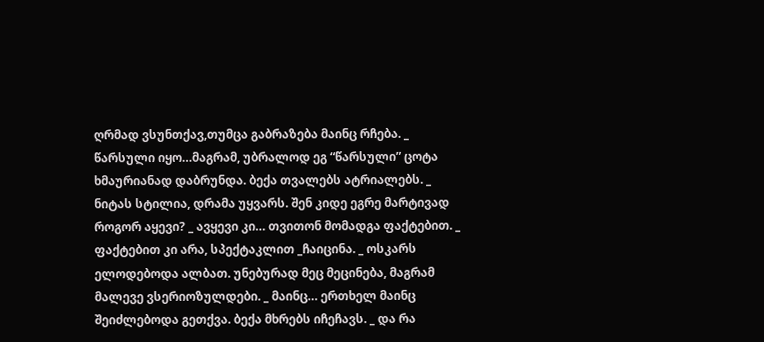ღრმად ვსუნთქავ,თუმცა გაბრაზება მაინც რჩება. _ წარსული იყო…მაგრამ, უბრალოდ ეგ “წარსული” ცოტა ხმაურიანად დაბრუნდა. ბექა თვალებს ატრიალებს. _ ნიტას სტილია, დრამა უყვარს. შენ კიდე ეგრე მარტივად როგორ აყევი? _ ავყევი კი… თვითონ მომადგა ფაქტებით. _ ფაქტებით კი არა, სპექტაკლით _ჩაიცინა. _ ოსკარს ელოდებოდა ალბათ. უნებურად მეც მეცინება, მაგრამ მალევე ვსერიოზულდები. _ მაინც… ერთხელ მაინც შეიძლებოდა გეთქვა. ბექა მხრებს იჩეჩავს. _ და რა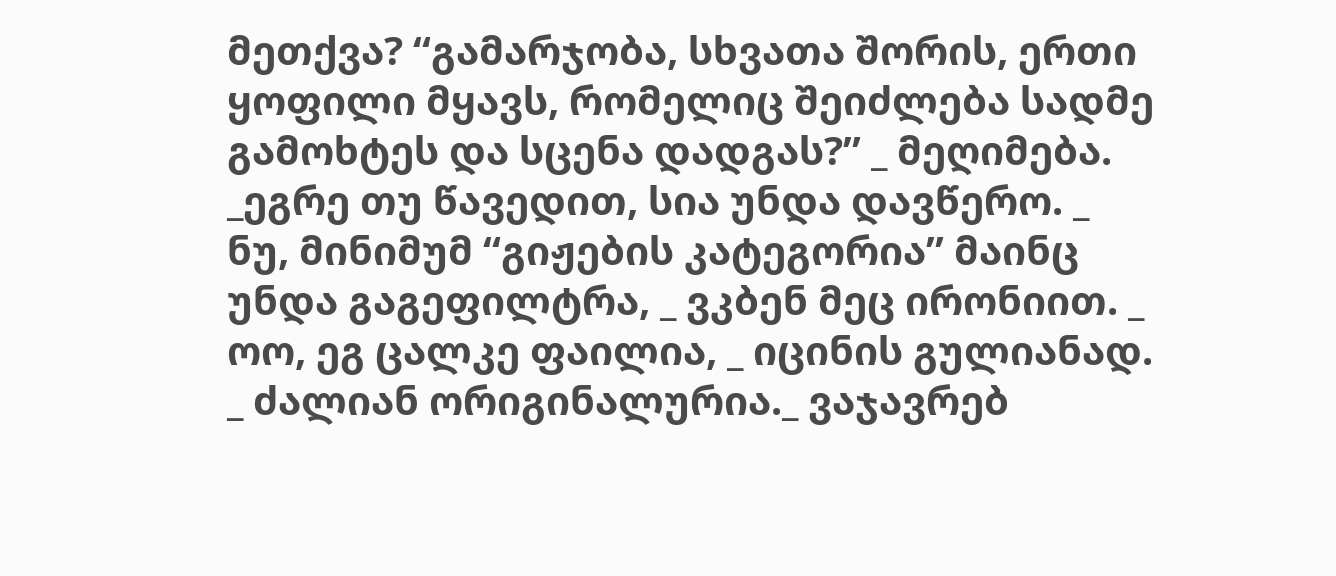მეთქვა? “გამარჯობა, სხვათა შორის, ერთი ყოფილი მყავს, რომელიც შეიძლება სადმე გამოხტეს და სცენა დადგას?” _ მეღიმება. _ეგრე თუ წავედით, სია უნდა დავწერო. _ ნუ, მინიმუმ “გიჟების კატეგორია” მაინც უნდა გაგეფილტრა, _ ვკბენ მეც ირონიით. _ ოო, ეგ ცალკე ფაილია, _ იცინის გულიანად. _ ძალიან ორიგინალურია._ ვაჯავრებ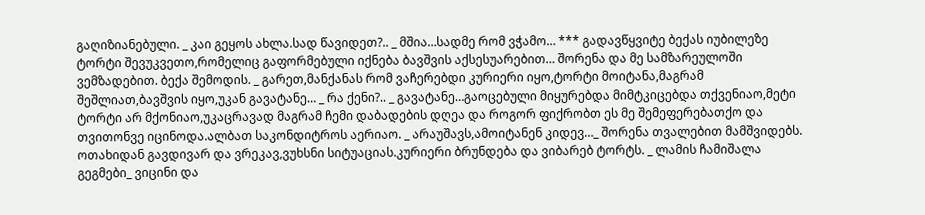გაღიზიანებული. _ კაი გეყოს ახლა.სად წავიდეთ?.. _ მშია…სადმე რომ ვჭამო… *** გადავწყვიტე ბექას იუბილეზე ტორტი შევუკვეთო,რომელიც გაფორმებული იქნება ბავშვის აქსესუარებით… შორენა და მე სამზარეულოში ვემზადებით. ბექა შემოდის. _ გარეთ,მანქანას რომ ვაჩერებდი კურიერი იყო,ტორტი მოიტანა,მაგრამ შეშლიათ,ბავშვის იყო,უკან გავატანე… _ რა ქენი?.. _ გავატანე…გაოცებული მიყურებდა მიმტკიცებდა თქვენიაო,მეტი ტორტი არ მქონიაო,უკაცრავად მაგრამ ჩემი დაბადების დღეა და როგორ ფიქრობთ ეს მე შემეფერებათქო და თვითონვე იცინოდა.ალბათ საკონდიტროს აერიაო. _ არაუშავს,ამოიტანენ კიდევ…_ შორენა თვალებით მამშვიდებს. ოთახიდან გავდივარ და ვრეკავ,ვუხსნი სიტუაციას.კურიერი ბრუნდება და ვიბარებ ტორტს. _ ლამის ჩამიშალა გეგმები_ ვიცინი და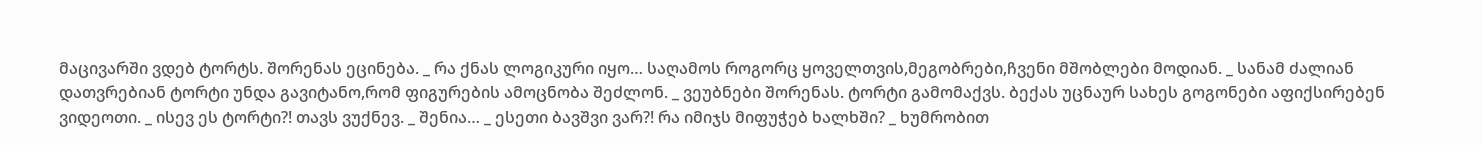მაცივარში ვდებ ტორტს. შორენას ეცინება. _ რა ქნას ლოგიკური იყო… საღამოს როგორც ყოველთვის,მეგობრები,ჩვენი მშობლები მოდიან. _ სანამ ძალიან დათვრებიან ტორტი უნდა გავიტანო,რომ ფიგურების ამოცნობა შეძლონ. _ ვეუბნები შორენას. ტორტი გამომაქვს. ბექას უცნაურ სახეს გოგონები აფიქსირებენ ვიდეოთი. _ ისევ ეს ტორტი?! თავს ვუქნევ. _ შენია… _ ესეთი ბავშვი ვარ?! რა იმიჯს მიფუჭებ ხალხში? _ ხუმრობით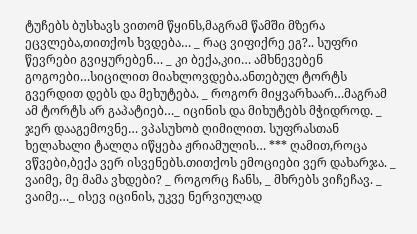ტუჩებს ბუსხავს ვითომ წყინს,მაგრამ წამში მზერა ეცვლება,თითქოს ხვდება… _ რაც ვიფიქრე ეგ?.. სუფრი წევრები გვიყურებენ… _ კი ბექა,კიი… ამხნევებენ გოგოები…სიცილით მიახლოვდება.ანთებულ ტორტს გვერდით დებს და მეხუტება. _ როგორ მიყვარხაარ…მაგრამ ამ ტორტს არ გაპატიებ…_ იცინის და მიხუტებს მჭიდროდ. _ ჯერ დააგემოვნე… ვპასუხობ ღიმილით. სუფრასთან ხელახალი ტალღა იწყება ჟრიამულის… *** ღამით,როცა ვწვები,ბექა ვერ ისვენებს.თითქოს ემოციები ვერ დახარჯა. _ ვაიმე, მე მამა ვხდები? _ როგორც ჩანს, _ მხრებს ვიჩეჩავ. _ ვაიმე…_ ისევ იცინის, უკვე ნერვიულად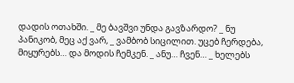დადის ოთახში. _ მე ბავშვი უნდა გავზარდო? _ ნუ პანიკობ, მეც აქ ვარ, _ ვამბობ სიცილით. უცებ ჩერდება, მიყურებს… და მოდის ჩემკენ. _ ანუ… ჩვენ… _ ხელებს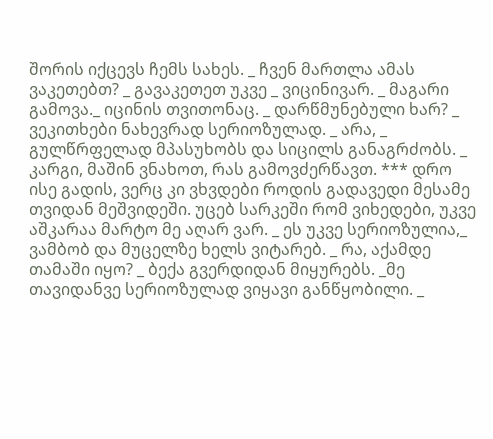შორის იქცევს ჩემს სახეს. _ ჩვენ მართლა ამას ვაკეთებთ? _ გავაკეთეთ უკვე _ ვიცინივარ. _ მაგარი გამოვა._ იცინის თვითონაც. _ დარწმუნებული ხარ? _ ვეკითხები ნახევრად სერიოზულად. _ არა, _ გულწრფელად მპასუხობს და სიცილს განაგრძობს. _ კარგი, მაშინ ვნახოთ, რას გამოვძერწავთ. *** დრო ისე გადის, ვერც კი ვხვდები როდის გადავედი მესამე თვიდან მეშვიდეში. უცებ სარკეში რომ ვიხედები, უკვე აშკარაა მარტო მე აღარ ვარ. _ ეს უკვე სერიოზულია,_ ვამბობ და მუცელზე ხელს ვიტარებ. _ რა, აქამდე თამაში იყო? _ ბექა გვერდიდან მიყურებს. _მე თავიდანვე სერიოზულად ვიყავი განწყობილი. _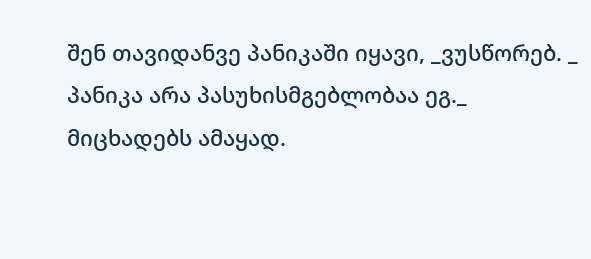შენ თავიდანვე პანიკაში იყავი, _ვუსწორებ. _ პანიკა არა პასუხისმგებლობაა ეგ._ მიცხადებს ამაყად.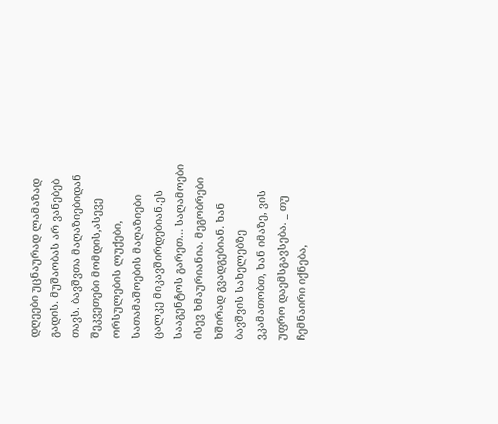დღეები უცნაურად ლამაზად გადის. მუშაობას არ ვანებებ თავს. ბავშვთა მაღაზიებიდან შეკვეთები მომდის,ასევე ორსულების ლუქები, სათამაშოების მაღაზიები ცალკე მიკავშირდებიან.ეს სააგენტოს გარეთ… საღამოები ისევ ხმაურიანია. მეგობრები ხშირად გვადგებიან. ხან ბავშვის სახელებზე ვკამათობთ, ხან იმაზე, ვის უფრო დაემსგავსება. _ თუ ჩემნაირი იქნება,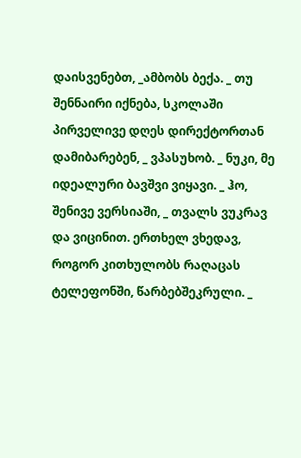დაისვენებთ, _ამბობს ბექა. _ თუ შენნაირი იქნება, სკოლაში პირველივე დღეს დირექტორთან დამიბარებენ, _ ვპასუხობ. _ ნუკი, მე იდეალური ბავშვი ვიყავი. _ ჰო, შენივე ვერსიაში, _ თვალს ვუკრავ და ვიცინით. ერთხელ ვხედავ, როგორ კითხულობს რაღაცას ტელეფონში, წარბებშეკრული. _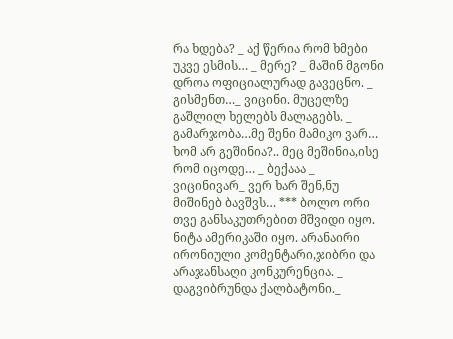რა ხდება? _ აქ წერია რომ ხმები უკვე ესმის… _ მერე? _ მაშინ მგონი დროა ოფიციალურად გავეცნო. _ გისმენთ…_ ვიცინი. მუცელზე გაშლილ ხელებს მალაგებს. _ გამარჯობა…მე შენი მამიკო ვარ… ხომ არ გეშინია?.. მეც მეშინია,ისე რომ იცოდე… _ ბექააა _ ვიცინივარ_ ვერ ხარ შენ,ნუ მიშინებ ბავშვს… *** ბოლო ორი თვე განსაკუთრებით მშვიდი იყო. ნიტა ამერიკაში იყო. არანაირი ირონიული კომენტარი,ჯიბრი და არაჯანსაღი კონკურენცია. _ დაგვიბრუნდა ქალბატონი._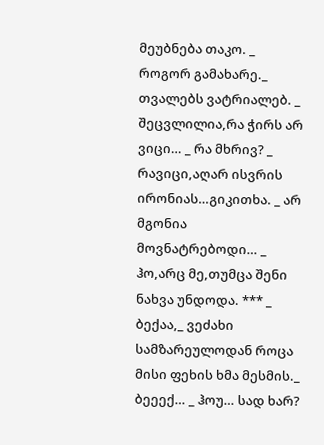მეუბნება თაკო. _ როგორ გამახარე._ თვალებს ვატრიალებ. _ შეცვლილია,რა ჭირს არ ვიცი… _ რა მხრივ? _ რავიცი,აღარ ისვრის ირონიას…გიკითხა. _ არ მგონია მოვნატრებოდი… _ ჰო,არც მე,თუმცა შენი ნახვა უნდოდა. *** _ ბექაა,_ ვეძახი სამზარეულოდან როცა მისი ფეხის ხმა მესმის._ ბეეექ… _ ჰოუ… სად ხარ?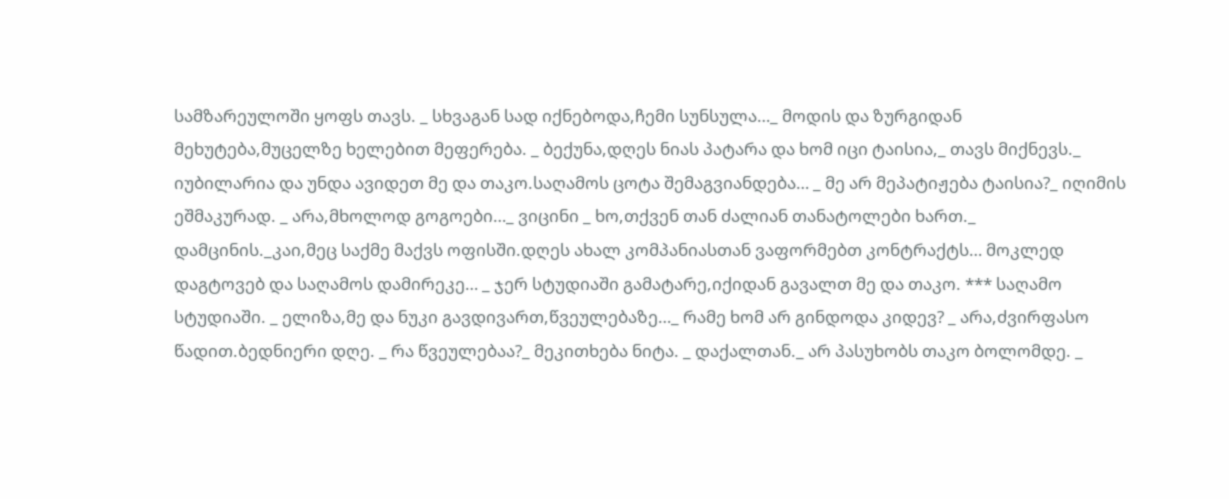სამზარეულოში ყოფს თავს. _ სხვაგან სად იქნებოდა,ჩემი სუნსულა…_ მოდის და ზურგიდან მეხუტება,მუცელზე ხელებით მეფერება. _ ბექუნა,დღეს ნიას პატარა და ხომ იცი ტაისია,_ თავს მიქნევს._ იუბილარია და უნდა ავიდეთ მე და თაკო.საღამოს ცოტა შემაგვიანდება… _ მე არ მეპატიჟება ტაისია?_ იღიმის ეშმაკურად. _ არა,მხოლოდ გოგოები…_ ვიცინი _ ხო,თქვენ თან ძალიან თანატოლები ხართ._ დამცინის._კაი,მეც საქმე მაქვს ოფისში.დღეს ახალ კომპანიასთან ვაფორმებთ კონტრაქტს… მოკლედ დაგტოვებ და საღამოს დამირეკე… _ ჯერ სტუდიაში გამატარე,იქიდან გავალთ მე და თაკო. *** საღამო სტუდიაში. _ ელიზა,მე და ნუკი გავდივართ,წვეულებაზე…_ რამე ხომ არ გინდოდა კიდევ? _ არა,ძვირფასო წადით.ბედნიერი დღე. _ რა წვეულებაა?_ მეკითხება ნიტა. _ დაქალთან._ არ პასუხობს თაკო ბოლომდე. _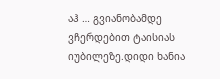აჰ … გვიანობამდე ვჩერდებით ტაისიას იუბილეზე.დიდი ხანია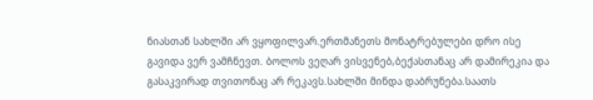ნიასთან სახლში არ ვყოფილვარ.ერთმანეთს მონატრებულები დრო ისე გავიდა ვერ ვამჩნევთ. ბოლოს ვეღარ ვისვენებ,ბექასთანაც არ დამირეკია და გასაკვირად თვითონაც არ რეკავს.სახლში მინდა დაბრუნება.საათს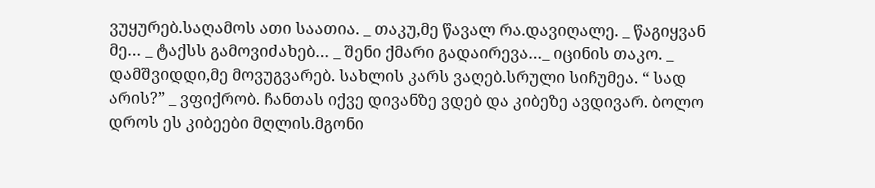ვუყურებ.საღამოს ათი საათია. _ თაკუ,მე წავალ რა.დავიღალე. _ წაგიყვან მე… _ ტაქსს გამოვიძახებ… _ შენი ქმარი გადაირევა…_ იცინის თაკო. _ დამშვიდდი,მე მოვუგვარებ. სახლის კარს ვაღებ.სრული სიჩუმეა. “ სად არის?” _ ვფიქრობ. ჩანთას იქვე დივანზე ვდებ და კიბეზე ავდივარ. ბოლო დროს ეს კიბეები მღლის.მგონი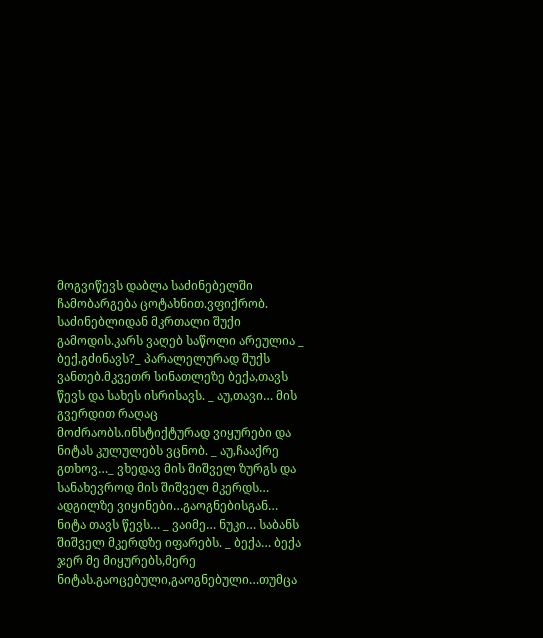მოგვიწევს დაბლა საძინებელში ჩამობარგება ცოტახნით.ვფიქრობ. საძინებლიდან მკრთალი შუქი გამოდის.კარს ვაღებ საწოლი არეულია _ ბექ,გძინავს?_ პარალელურად შუქს ვანთებ.მკვეთრ სინათლეზე ბექა,თავს წევს და სახეს ისრისავს. _ აუ,თავი… მის გვერდით რაღაც მოძრაობს.ინსტიქტურად ვიყურები და ნიტას კულულებს ვცნობ. _ აუ,ჩააქრე გთხოვ…_ ვხედავ მის შიშველ ზურგს და სანახევროდ მის შიშველ მკერდს… ადგილზე ვიყინები…გაოგნებისგან… ნიტა თავს წევს… _ ვაიმე… ნუკი… საბანს შიშველ მკერდზე იფარებს. _ ბექა… ბექა ჯერ მე მიყურებს,მერე ნიტას.გაოცებული,გაოგნებული…თუმცა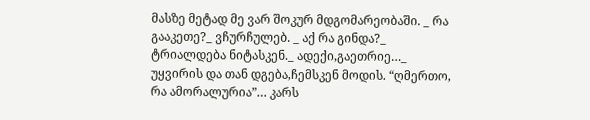მასზე მეტად მე ვარ შოკურ მდგომარეობაში. _ რა გააკეთე?_ ვჩურჩულებ. _ აქ რა გინდა?_ ტრიალდება ნიტასკენ._ ადექი,გაეთრიე…_ უყვირის და თან დგება,ჩემსკენ მოდის. “ღმერთო, რა ამორალურია”… კარს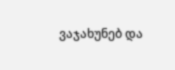ვაჯახუნებ და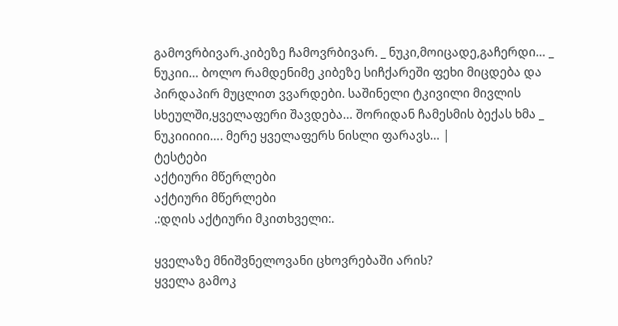გამოვრბივარ.კიბეზე ჩამოვრბივარ. _ ნუკი,მოიცადე,გაჩერდი… _ ნუკიი… ბოლო რამდენიმე კიბეზე სიჩქარეში ფეხი მიცდება და პირდაპირ მუცლით ვვარდები. საშინელი ტკივილი მივლის სხეულში,ყველაფერი შავდება… შორიდან ჩამესმის ბექას ხმა _ ნუკიიიიი…. მერე ყველაფერს ნისლი ფარავს… |
ტესტები
აქტიური მწერლები
აქტიური მწერლები
.:დღის აქტიური მკითხველი:.

ყველაზე მნიშვნელოვანი ცხოვრებაში არის?
ყველა გამოკ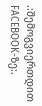.:შემოგვიერთდით FACEBOOK-ზე:.